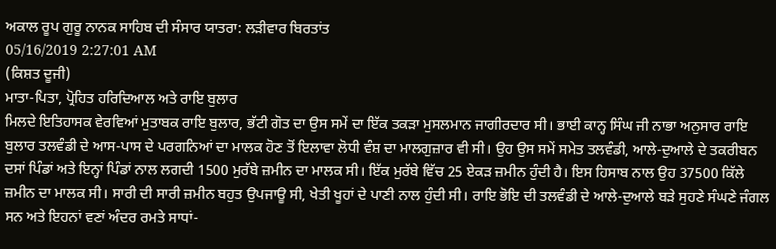ਅਕਾਲ ਰੂਪ ਗੁਰੂ ਨਾਨਕ ਸਾਹਿਬ ਦੀ ਸੰਸਾਰ ਯਾਤਰਾ: ਲੜੀਵਾਰ ਬਿਰਤਾਂਤ
05/16/2019 2:27:01 AM
(ਕਿਸ਼ਤ ਦੂਜੀ)
ਮਾਤਾ-ਪਿਤਾ, ਪ੍ਰੋਹਿਤ ਹਰਿਦਿਆਲ ਅਤੇ ਰਾਇ ਬੁਲਾਰ
ਮਿਲਦੇ ਇਤਿਹਾਸਕ ਵੇਰਵਿਆਂ ਮੁਤਾਬਕ ਰਾਇ ਬੁਲਾਰ, ਭੱਟੀ ਗੋਤ ਦਾ ਉਸ ਸਮੇਂ ਦਾ ਇੱਕ ਤਕੜਾ ਮੁਸਲਮਾਨ ਜਾਗੀਰਦਾਰ ਸੀ। ਭਾਈ ਕਾਨ੍ਹ ਸਿੰਘ ਜੀ ਨਾਭਾ ਅਨੁਸਾਰ ਰਾਇ ਬੁਲਾਰ ਤਲਵੰਡੀ ਦੇ ਆਸ-ਪਾਸ ਦੇ ਪਰਗਨਿਆਂ ਦਾ ਮਾਲਕ ਹੋਣ ਤੋਂ ਇਲਾਵਾ ਲੋਧੀ ਵੰਸ਼ ਦਾ ਮਾਲਗੁਜ਼ਾਰ ਵੀ ਸੀ। ਉਹ ਉਸ ਸਮੇਂ ਸਮੇਤ ਤਲਵੰਡੀ, ਆਲੇ-ਦੁਆਲੇ ਦੇ ਤਕਰੀਬਨ ਦਸਾਂ ਪਿੰਡਾਂ ਅਤੇ ਇਨ੍ਹਾਂ ਪਿੰਡਾਂ ਨਾਲ ਲਗਦੀ 1500 ਮੁਰੱਬੇ ਜ਼ਮੀਨ ਦਾ ਮਾਲਕ ਸੀ। ਇੱਕ ਮੁਰੱਬੇ ਵਿੱਚ 25 ਏਕੜ ਜ਼ਮੀਨ ਹੁੰਦੀ ਹੈ। ਇਸ ਹਿਸਾਬ ਨਾਲ ਉਹ 37500 ਕਿੱਲੇ ਜ਼ਮੀਨ ਦਾ ਮਾਲਕ ਸੀ। ਸਾਰੀ ਦੀ ਸਾਰੀ ਜ਼ਮੀਨ ਬਹੁਤ ਉਪਜਾਊ ਸੀ, ਖੇਤੀ ਖੂਹਾਂ ਦੇ ਪਾਣੀ ਨਾਲ ਹੁੰਦੀ ਸੀ। ਰਾਇ ਭੋਇ ਦੀ ਤਲਵੰਡੀ ਦੇ ਆਲੇ-ਦੁਆਲੇ ਬੜੇ ਸੁਹਣੇ ਸੰਘਣੇ ਜੰਗਲ ਸਨ ਅਤੇ ਇਹਨਾਂ ਵਣਾਂ ਅੰਦਰ ਰਮਤੇ ਸਾਧਾਂ-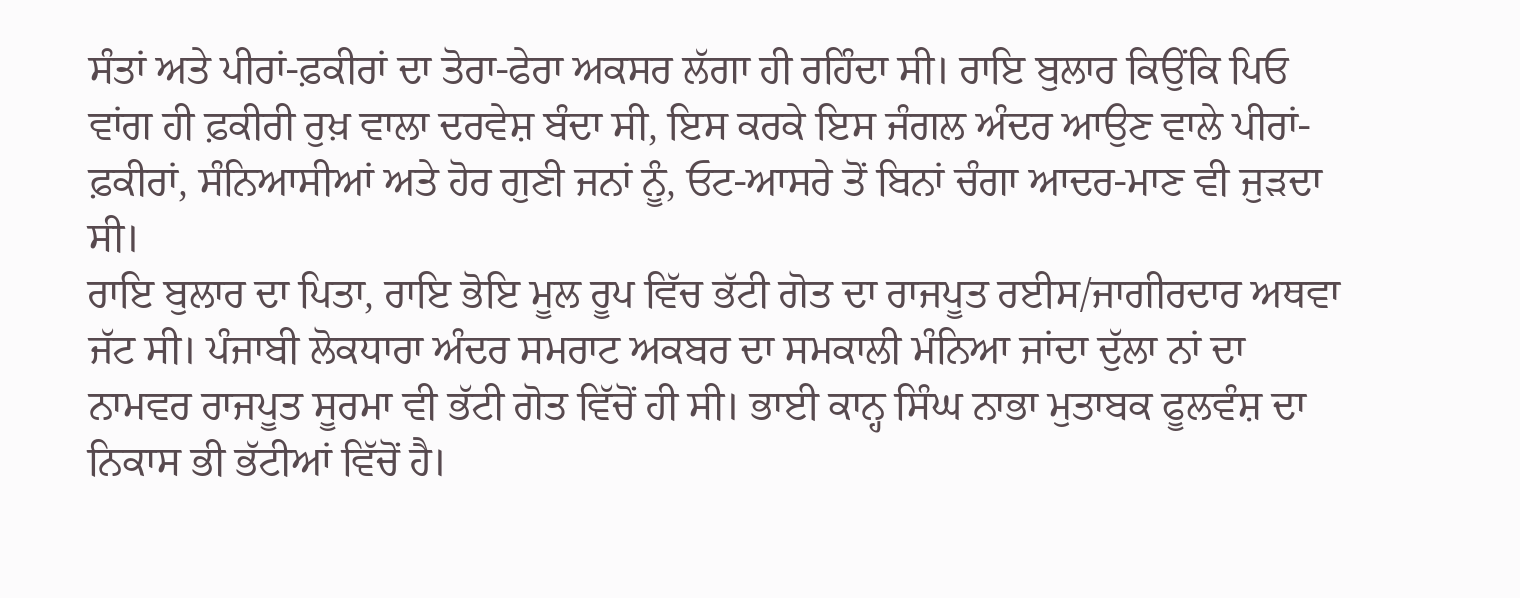ਸੰਤਾਂ ਅਤੇ ਪੀਰਾਂ-ਫ਼ਕੀਰਾਂ ਦਾ ਤੋਰਾ-ਫੇਰਾ ਅਕਸਰ ਲੱਗਾ ਹੀ ਰਹਿੰਦਾ ਸੀ। ਰਾਇ ਬੁਲਾਰ ਕਿਉਂਕਿ ਪਿਓ ਵਾਂਗ ਹੀ ਫ਼ਕੀਰੀ ਰੁਖ਼ ਵਾਲਾ ਦਰਵੇਸ਼ ਬੰਦਾ ਸੀ, ਇਸ ਕਰਕੇ ਇਸ ਜੰਗਲ ਅੰਦਰ ਆਉਣ ਵਾਲੇ ਪੀਰਾਂ-ਫ਼ਕੀਰਾਂ, ਸੰਨਿਆਸੀਆਂ ਅਤੇ ਹੋਰ ਗੁਣੀ ਜਨਾਂ ਨੂੰ, ਓਟ-ਆਸਰੇ ਤੋਂ ਬਿਨਾਂ ਚੰਗਾ ਆਦਰ-ਮਾਣ ਵੀ ਜੁੜਦਾ ਸੀ।
ਰਾਇ ਬੁਲਾਰ ਦਾ ਪਿਤਾ, ਰਾਇ ਭੋਇ ਮੂਲ ਰੂਪ ਵਿੱਚ ਭੱਟੀ ਗੋਤ ਦਾ ਰਾਜਪੂਤ ਰਈਸ/ਜਾਗੀਰਦਾਰ ਅਥਵਾ ਜੱਟ ਸੀ। ਪੰਜਾਬੀ ਲੋਕਧਾਰਾ ਅੰਦਰ ਸਮਰਾਟ ਅਕਬਰ ਦਾ ਸਮਕਾਲੀ ਮੰਨਿਆ ਜਾਂਦਾ ਦੁੱਲਾ ਨਾਂ ਦਾ ਨਾਮਵਰ ਰਾਜਪੂਤ ਸੂਰਮਾ ਵੀ ਭੱਟੀ ਗੋਤ ਵਿੱਚੋਂ ਹੀ ਸੀ। ਭਾਈ ਕਾਨ੍ਹ ਸਿੰਘ ਨਾਭਾ ਮੁਤਾਬਕ ਫੂਲਵੰਸ਼ ਦਾ ਨਿਕਾਸ ਭੀ ਭੱਟੀਆਂ ਵਿੱਚੋਂ ਹੈ।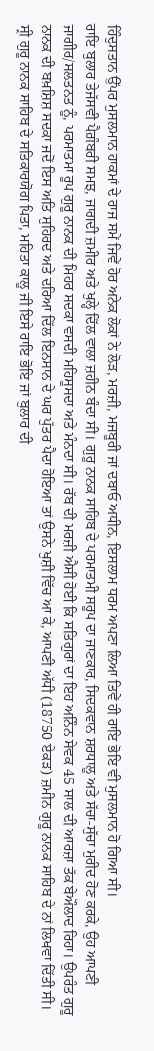ਹਿੰਦੁਸਤਾਨ ਉੱਪਰ ਮੁਸਲਮਾਨ ਹਾਕਮਾਂ ਦੇ ਰਾਜ ਸਮੇਂ ਜਿਵੇਂ ਹੋਰ ਅਨੇਕ ਲੋਕਾਂ ਨੇ ਲੋੜ, ਮਰਜ਼ੀ, ਮਜਬੂਰੀ ਜਾਂ ਦਬਾਓ ਅਧੀਨ, ਇਸਲਾਮ ਧਰਮ ਅਪਣਾ ਲਿਆ ਤਿਵੇਂ ਹੀ ਰਾਇ ਭੋਇ ਵੀ ਮੁਸਲਮਾਨ ਹੋ ਗਿਆ ਸੀ।
ਰਾਇ ਬੁਲਾਰ ਤੇਜੱਸਵੀ ਪੈਗ਼ੰਬਰੀ ਸਮਝ, ਜਾਗਦੀ ਜ਼ਮੀਰ ਅਤੇ ਖੁਲ੍ਹੇ ਦਿੱਲ ਵਾਲਾ ਜ਼ਹੀਨ ਬੰਦਾ ਸੀ। ਗੁਰੂ ਨਾਨਕ ਸਾਹਿਬ ਦੇ ਪਰਮਾਤਮੀ ਸਰੂਪ ਦਾ ਜਾਣਕਾਰ, ਸਿਦਕਵਾਨ ਸ਼ਰਧਾਲੂ ਅਤੇ ਸੱਚਾ-ਸੁੱਚਾ ਮੁਰੀਦ ਹੋਣ ਕਰਕੇ, ਉਹ ਆਪਣੀ ਜਾਗੀਰ/ਸਲਤਨਤ ਨੂੰ, ਪਰਮਾਤਮਾ ਰੂਪ ਗੁਰੂ ਨਾਨਕ ਦੀ ਮਿਹਰ ਸਦਕਾ ਵਸਦੀ ਮਹਿਸੂਸਦਾ ਅਤੇ ਮੰਨਦਾ ਸੀ। ਰੱਬ ਦੀ ਮਰਜ਼ੀ ਐਸੀ ਹੋਈ ਕਿ ਸਤਿਗੁਰਾਂ ਦਾ ਇਹ ਅਨਿੰਨ ਸੇਵਕ 45 ਸਾਲ ਦੀ ਆਰਜ਼ਾ ਤੱਕ ਬੇਔਲਾਦ ਰਿਹਾ। ਉਪਰੰਤ ਗੁਰੂ ਨਾਨਕ ਦੀ ਬਖ਼ਸ਼ਿਸ਼ ਸਦਕਾ ਜਦੋਂ ਇਸ ਅਤਿ ਸੁਹਿਰਦ ਅਤੇ ਦਰਿਆ ਦਿੱਲ ਇਨਸਾਨ ਦੇ ਘਰ ਪੁੱਤਰ ਪੈਦਾ ਹੋਇਆ ਤਾਂ ਉਸਨੇ ਖੁਸ਼ੀ ਵਿੱਚ ਆ ਕੇ, ਆਪਣੀ ਅੱਧੀ (18750 ਏਕੜ) ਜ਼ਮੀਨ ਗੁਰੂ ਨਾਨਕ ਸਾਹਿਬ ਦੇ ਨਾਂ ਲਿਖਵਾ ਦਿੱਤੀ ਸੀ।
ਸ੍ਰੀ ਗੁਰੂ ਨਾਨਕ ਸਾਹਿਬ ਦੇ ਸਤਿਕਾਰਯੋਗ ਪਿਤਾ, ਮਹਿਤਾ ਕਾਲੂ ਜੀ ਇਸੇ ਰਾਇ ਭੋਇ ਜਾਂ ਬੁਲਾਰ ਦੀ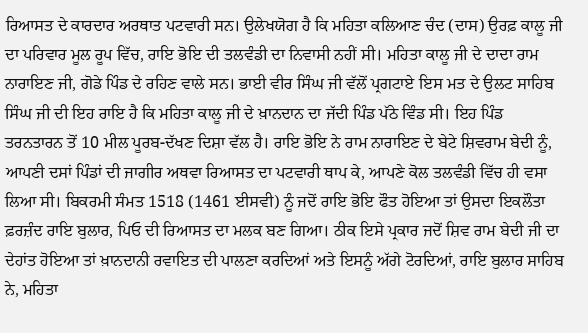ਰਿਆਸਤ ਦੇ ਕਾਰਦਾਰ ਅਰਥਾਤ ਪਟਵਾਰੀ ਸਨ। ਉਲੇਖਯੋਗ ਹੈ ਕਿ ਮਹਿਤਾ ਕਲਿਆਣ ਚੰਦ (ਦਾਸ) ਉਰਫ਼ ਕਾਲੂ ਜੀ ਦਾ ਪਰਿਵਾਰ ਮੂਲ ਰੂਪ ਵਿੱਚ, ਰਾਇ ਭੋਇ ਦੀ ਤਲਵੰਡੀ ਦਾ ਨਿਵਾਸੀ ਨਹੀਂ ਸੀ। ਮਹਿਤਾ ਕਾਲੂ ਜੀ ਦੇ ਦਾਦਾ ਰਾਮ ਨਾਰਾਇਣ ਜੀ, ਗੋਡੇ ਪਿੰਡ ਦੇ ਰਹਿਣ ਵਾਲੇ ਸਨ। ਭਾਈ ਵੀਰ ਸਿੰਘ ਜੀ ਵੱਲੋਂ ਪ੍ਰਗਟਾਏ ਇਸ ਮਤ ਦੇ ਉਲਟ ਸਾਹਿਬ ਸਿੰਘ ਜੀ ਦੀ ਇਹ ਰਾਇ ਹੈ ਕਿ ਮਹਿਤਾ ਕਾਲੂ ਜੀ ਦੇ ਖ਼ਾਨਦਾਨ ਦਾ ਜੱਦੀ ਪਿੰਡ ਪੱਠੇ ਵਿੰਡ ਸੀ। ਇਹ ਪਿੰਡ ਤਰਨਤਾਰਨ ਤੋਂ 10 ਮੀਲ ਪੂਰਬ-ਦੱਖਣ ਦਿਸ਼ਾ ਵੱਲ ਹੈ। ਰਾਇ ਭੋਇ ਨੇ ਰਾਮ ਨਾਰਾਇਣ ਦੇ ਬੇਟੇ ਸ਼ਿਵਰਾਮ ਬੇਦੀ ਨੂੰ, ਆਪਣੀ ਦਸਾਂ ਪਿੰਡਾਂ ਦੀ ਜਾਗੀਰ ਅਥਵਾ ਰਿਆਸਤ ਦਾ ਪਟਵਾਰੀ ਥਾਪ ਕੇ, ਆਪਣੇ ਕੋਲ ਤਲਵੰਡੀ ਵਿੱਚ ਹੀ ਵਸਾ ਲਿਆ ਸੀ। ਬਿਕਰਮੀ ਸੰਮਤ 1518 (1461 ਈਸਵੀ) ਨੂੰ ਜਦੋਂ ਰਾਇ ਭੋਇ ਫੌਤ ਹੋਇਆ ਤਾਂ ਉਸਦਾ ਇਕਲੌਤਾ ਫ਼ਰਜ਼ੰਦ ਰਾਇ ਬੁਲਾਰ, ਪਿਓ ਦੀ ਰਿਆਸਤ ਦਾ ਮਲਕ ਬਣ ਗਿਆ। ਠੀਕ ਇਸੇ ਪ੍ਰਕਾਰ ਜਦੋਂ ਸ਼ਿਵ ਰਾਮ ਬੇਦੀ ਜੀ ਦਾ ਦੇਹਾਂਤ ਹੋਇਆ ਤਾਂ ਖ਼ਾਨਦਾਨੀ ਰਵਾਇਤ ਦੀ ਪਾਲਣਾ ਕਰਦਿਆਂ ਅਤੇ ਇਸਨੂੰ ਅੱਗੇ ਟੋਰਦਿਆਂ, ਰਾਇ ਬੁਲਾਰ ਸਾਹਿਬ ਨੇ, ਮਹਿਤਾ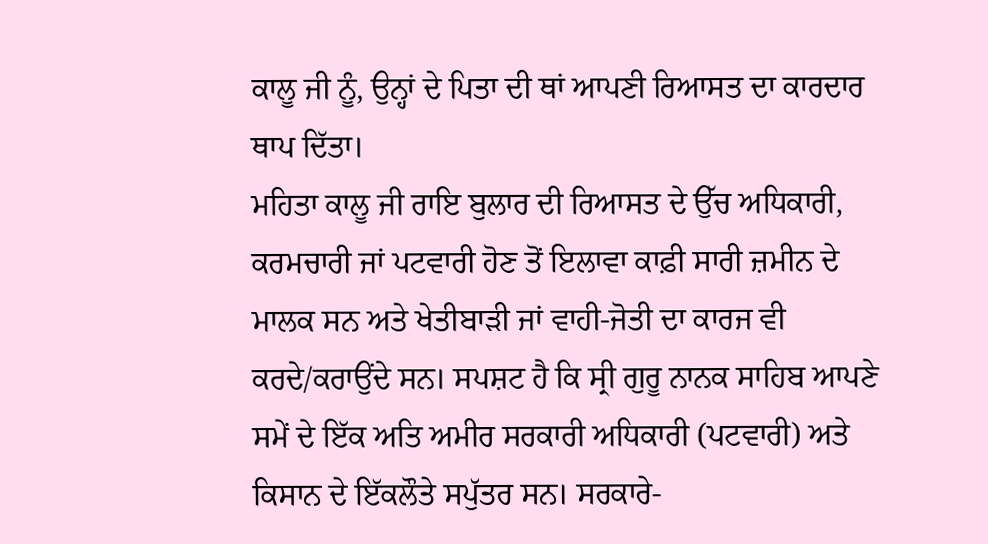ਕਾਲੂ ਜੀ ਨੂੰ, ਉਨ੍ਹਾਂ ਦੇ ਪਿਤਾ ਦੀ ਥਾਂ ਆਪਣੀ ਰਿਆਸਤ ਦਾ ਕਾਰਦਾਰ ਥਾਪ ਦਿੱਤਾ।
ਮਹਿਤਾ ਕਾਲੂ ਜੀ ਰਾਇ ਬੁਲਾਰ ਦੀ ਰਿਆਸਤ ਦੇ ਉੱਚ ਅਧਿਕਾਰੀ, ਕਰਮਚਾਰੀ ਜਾਂ ਪਟਵਾਰੀ ਹੋਣ ਤੋਂ ਇਲਾਵਾ ਕਾਫ਼ੀ ਸਾਰੀ ਜ਼ਮੀਨ ਦੇ ਮਾਲਕ ਸਨ ਅਤੇ ਖੇਤੀਬਾੜੀ ਜਾਂ ਵਾਹੀ-ਜੋਤੀ ਦਾ ਕਾਰਜ ਵੀ ਕਰਦੇ/ਕਰਾਉਂਦੇ ਸਨ। ਸਪਸ਼ਟ ਹੈ ਕਿ ਸ੍ਰੀ ਗੁਰੂ ਨਾਨਕ ਸਾਹਿਬ ਆਪਣੇ ਸਮੇਂ ਦੇ ਇੱਕ ਅਤਿ ਅਮੀਰ ਸਰਕਾਰੀ ਅਧਿਕਾਰੀ (ਪਟਵਾਰੀ) ਅਤੇ ਕਿਸਾਨ ਦੇ ਇੱਕਲੌਤੇ ਸਪੁੱਤਰ ਸਨ। ਸਰਕਾਰੇ-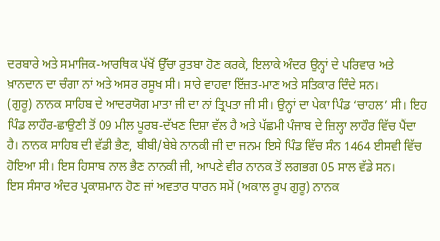ਦਰਬਾਰੇ ਅਤੇ ਸਮਾਜਿਕ-ਆਰਥਿਕ ਪੱਖੋਂ ਉੱਚਾ ਰੁਤਬਾ ਹੋਣ ਕਰਕੇ, ਇਲਾਕੇ ਅੰਦਰ ਉਨ੍ਹਾਂ ਦੇ ਪਰਿਵਾਰ ਅਤੇ ਖ਼ਾਨਦਾਨ ਦਾ ਚੰਗਾ ਨਾਂ ਅਤੇ ਅਸਰ ਰਸੂਖ ਸੀ। ਸਾਰੇ ਵਾਹਵਾ ਇੱਜ਼ਤ-ਮਾਣ ਅਤੇ ਸਤਿਕਾਰ ਦਿੰਦੇ ਸਨ।
(ਗੁਰੂ) ਨਾਨਕ ਸਾਹਿਬ ਦੇ ਆਦਰਯੋਗ ਮਾਤਾ ਜੀ ਦਾ ਨਾਂ ਤ੍ਰਿਪਤਾ ਜੀ ਸੀ। ਉਨ੍ਹਾਂ ਦਾ ਪੇਕਾ ਪਿੰਡ ‘ਚਾਹਲ’ ਸੀ। ਇਹ ਪਿੰਡ ਲਾਹੌਰ-ਛਾਉਣੀ ਤੋਂ 09 ਮੀਲ ਪੂਰਬ-ਦੱਖਣ ਦਿਸ਼ਾ ਵੱਲ ਹੈ ਅਤੇ ਪੱਛਮੀ ਪੰਜਾਬ ਦੇ ਜ਼ਿਲ੍ਹਾ ਲਾਹੌਰ ਵਿੱਚ ਪੈਂਦਾ ਹੈ। ਨਾਨਕ ਸਾਹਿਬ ਦੀ ਵੱਡੀ ਭੈਣ, ਬੀਬੀ/ਬੇਬੇ ਨਾਨਕੀ ਜੀ ਦਾ ਜਨਮ ਇਸੇ ਪਿੰਡ ਵਿੱਚ ਸੰਨ 1464 ਈਸਵੀ ਵਿੱਚ ਹੋਇਆ ਸੀ। ਇਸ ਹਿਸਾਬ ਨਾਲ ਭੈਣ ਨਾਨਕੀ ਜੀ, ਆਪਣੇ ਵੀਰ ਨਾਨਕ ਤੋਂ ਲਗਭਗ 05 ਸਾਲ ਵੱਡੇ ਸਨ।
ਇਸ ਸੰਸਾਰ ਅੰਦਰ ਪ੍ਰਕਾਸ਼ਮਾਨ ਹੋਣ ਜਾਂ ਅਵਤਾਰ ਧਾਰਨ ਸਮੇਂ (ਅਕਾਲ ਰੂਪ ਗੁਰੂ) ਨਾਨਕ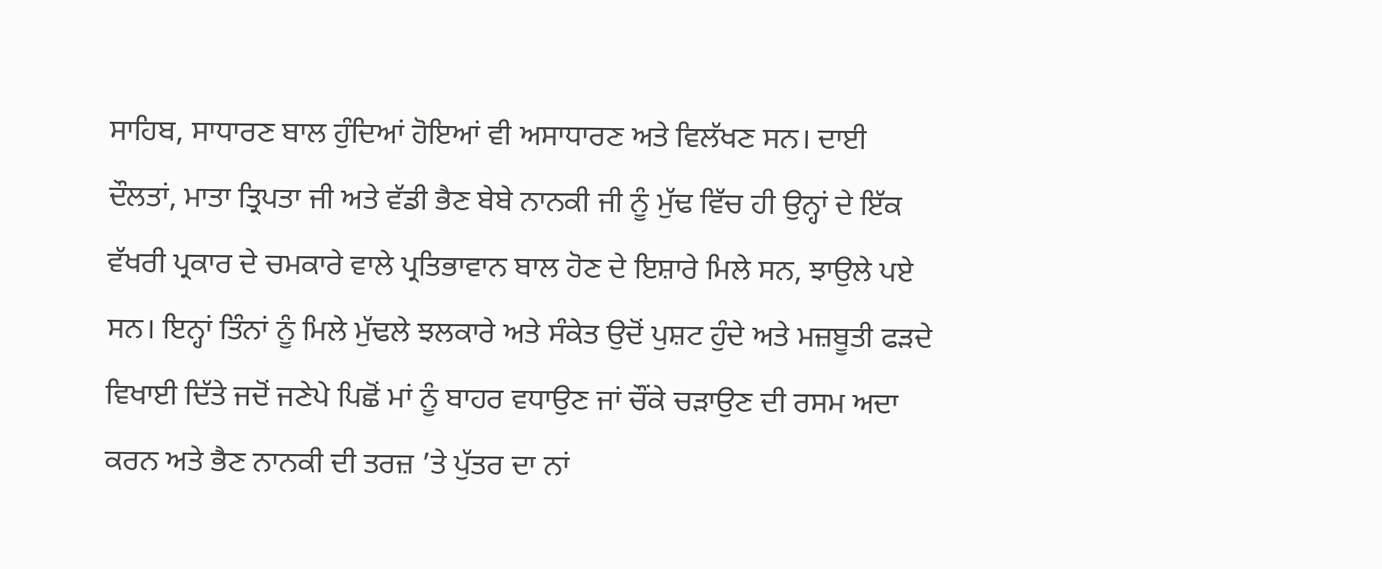ਸਾਹਿਬ, ਸਾਧਾਰਣ ਬਾਲ ਹੁੰਦਿਆਂ ਹੋਇਆਂ ਵੀ ਅਸਾਧਾਰਣ ਅਤੇ ਵਿਲੱਖਣ ਸਨ। ਦਾਈ ਦੌਲਤਾਂ, ਮਾਤਾ ਤ੍ਰਿਪਤਾ ਜੀ ਅਤੇ ਵੱਡੀ ਭੈਣ ਬੇਬੇ ਨਾਨਕੀ ਜੀ ਨੂੰ ਮੁੱਢ ਵਿੱਚ ਹੀ ਉਨ੍ਹਾਂ ਦੇ ਇੱਕ ਵੱਖਰੀ ਪ੍ਰਕਾਰ ਦੇ ਚਮਕਾਰੇ ਵਾਲੇ ਪ੍ਰਤਿਭਾਵਾਨ ਬਾਲ ਹੋਣ ਦੇ ਇਸ਼ਾਰੇ ਮਿਲੇ ਸਨ, ਝਾਉਲੇ ਪਏ ਸਨ। ਇਨ੍ਹਾਂ ਤਿੰਨਾਂ ਨੂੰ ਮਿਲੇ ਮੁੱਢਲੇ ਝਲਕਾਰੇ ਅਤੇ ਸੰਕੇਤ ਉਦੋਂ ਪੁਸ਼ਟ ਹੁੰਦੇ ਅਤੇ ਮਜ਼ਬੂਤੀ ਫੜਦੇ ਵਿਖਾਈ ਦਿੱਤੇ ਜਦੋਂ ਜਣੇਪੇ ਪਿਛੋਂ ਮਾਂ ਨੂੰ ਬਾਹਰ ਵਧਾਉਣ ਜਾਂ ਚੌਂਕੇ ਚੜਾਉਣ ਦੀ ਰਸਮ ਅਦਾ ਕਰਨ ਅਤੇ ਭੈਣ ਨਾਨਕੀ ਦੀ ਤਰਜ਼ ’ਤੇ ਪੁੱਤਰ ਦਾ ਨਾਂ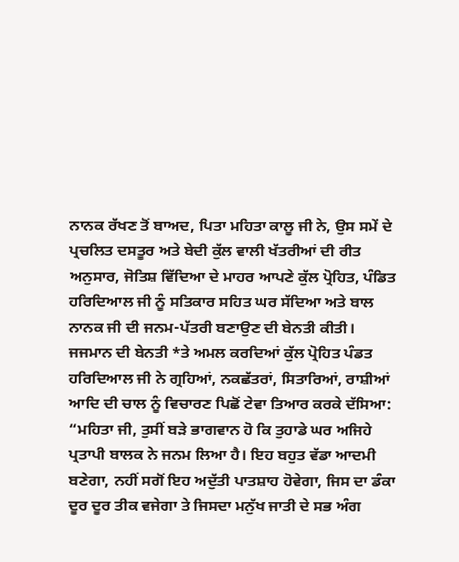ਨਾਨਕ ਰੱਖਣ ਤੋਂ ਬਾਅਦ, ਪਿਤਾ ਮਹਿਤਾ ਕਾਲੂ ਜੀ ਨੇ, ਉਸ ਸਮੇਂ ਦੇ ਪ੍ਰਚਲਿਤ ਦਸਤੂਰ ਅਤੇ ਬੇਦੀ ਕੁੱਲ ਵਾਲੀ ਖੱਤਰੀਆਂ ਦੀ ਰੀਤ ਅਨੁਸਾਰ, ਜੋਤਿਸ਼ ਵਿੱਦਿਆ ਦੇ ਮਾਹਰ ਆਪਣੇ ਕੁੱਲ ਪ੍ਰੋਹਿਤ, ਪੰਡਿਤ ਹਰਿਦਿਆਲ ਜੀ ਨੂੰ ਸਤਿਕਾਰ ਸਹਿਤ ਘਰ ਸੱਦਿਆ ਅਤੇ ਬਾਲ ਨਾਨਕ ਜੀ ਦੀ ਜਨਮ-ਪੱਤਰੀ ਬਣਾਉਣ ਦੀ ਬੇਨਤੀ ਕੀਤੀ।
ਜਜਮਾਨ ਦੀ ਬੇਨਤੀ *ਤੇ ਅਮਲ ਕਰਦਿਆਂ ਕੁੱਲ ਪ੍ਰੋਹਿਤ ਪੰਡਤ ਹਰਿਦਿਆਲ ਜੀ ਨੇ ਗ੍ਰਹਿਆਂ, ਨਕਛੱਤਰਾਂ, ਸਿਤਾਰਿਆਂ, ਰਾਸ਼ੀਆਂ ਆਦਿ ਦੀ ਚਾਲ ਨੂੰ ਵਿਚਾਰਣ ਪਿਛੋਂ ਟੇਵਾ ਤਿਆਰ ਕਰਕੇ ਦੱਸਿਆ: “ਮਹਿਤਾ ਜੀ, ਤੁਸੀਂ ਬੜੇ ਭਾਗਵਾਨ ਹੋ ਕਿ ਤੁਹਾਡੇ ਘਰ ਅਜਿਹੇ ਪ੍ਰਤਾਪੀ ਬਾਲਕ ਨੇ ਜਨਮ ਲਿਆ ਹੈ। ਇਹ ਬਹੁਤ ਵੱਡਾ ਆਦਮੀ ਬਣੇਗਾ, ਨਹੀਂ ਸਗੋਂ ਇਹ ਅਦੁੱਤੀ ਪਾਤਸ਼ਾਹ ਹੋਵੇਗਾ, ਜਿਸ ਦਾ ਡੰਕਾ ਦੂਰ ਦੂਰ ਤੀਕ ਵਜੇਗਾ ਤੇ ਜਿਸਦਾ ਮਨੁੱਖ ਜਾਤੀ ਦੇ ਸਭ ਅੰਗ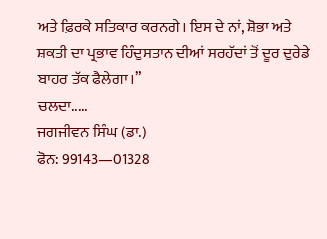ਅਤੇ ਫ਼ਿਰਕੇ ਸਤਿਕਾਰ ਕਰਨਗੇ। ਇਸ ਦੇ ਨਾਂ, ਸ਼ੋਭਾ ਅਤੇ ਸ਼ਕਤੀ ਦਾ ਪ੍ਰਭਾਵ ਹਿੰਦੁਸਤਾਨ ਦੀਆਂ ਸਰਹੱਦਾਂ ਤੋਂ ਦੂਰ ਦੁਰੇਡੇ ਬਾਹਰ ਤੱਕ ਫੈਲੇਗਾ।”
ਚਲਦਾ.....
ਜਗਜੀਵਨ ਸਿੰਘ (ਡਾ.)
ਫੋਨ: 99143—01328